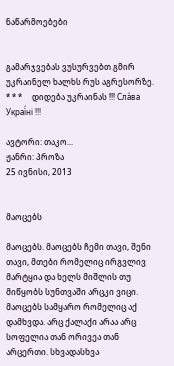ნაწარმოებები


გამარჯვებას ვუსურვებთ გმირ უკრაინელ ხალხს რუს აგრესორზე.     * * *     დიდება უკრაინას !!! Сла́ва Украї́ні !!!

ავტორი: თაკო...
ჟანრი: პროზა
25 ივნისი, 2013


მაოცებს

მაოცებს. მაოცებს ჩემი თავი, შენი თავი, მთები რომელიც ირგვლივ მარტყია და ხელს მიშლის თუ მიწყობს სუნთვაში არცკი ვიცი. მაოცებს სამყარო რომელიც აქ დამხვდა. არც ქალაქი არაა არც სოფელია თან ორივეა თან არცერთი. სხვადასხვა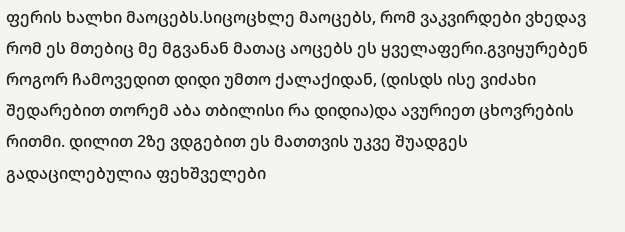ფერის ხალხი მაოცებს.სიცოცხლე მაოცებს, რომ ვაკვირდები ვხედავ რომ ეს მთებიც მე მგვანან მათაც აოცებს ეს ყველაფერი.გვიყურებენ როგორ ჩამოვედით დიდი უმთო ქალაქიდან, (დისდს ისე ვიძახი შედარებით თორემ აბა თბილისი რა დიდია)და ავურიეთ ცხოვრების რითმი. დილით 2ზე ვდგებით ეს მათთვის უკვე შუადგეს გადაცილებულია ფეხშველები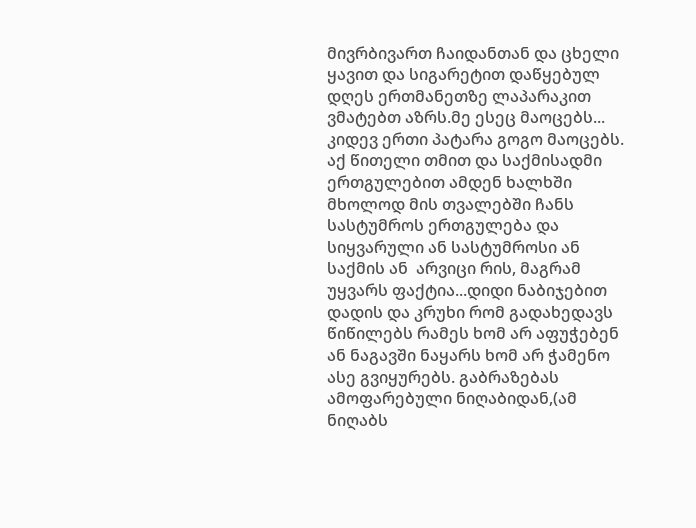მივრბივართ ჩაიდანთან და ცხელი ყავით და სიგარეტით დაწყებულ დღეს ერთმანეთზე ლაპარაკით ვმატებთ აზრს.მე ესეც მაოცებს...
კიდევ ერთი პატარა გოგო მაოცებს. აქ წითელი თმით და საქმისადმი ერთგულებით ამდენ ხალხში მხოლოდ მის თვალებში ჩანს სასტუმროს ერთგულება და სიყვარული ან სასტუმროსი ან საქმის ან  არვიცი რის, მაგრამ უყვარს ფაქტია...დიდი ნაბიჯებით დადის და კრუხი რომ გადახედავს წიწილებს რამეს ხომ არ აფუჭებენ ან ნაგავში ნაყარს ხომ არ ჭამენო ასე გვიყურებს. გაბრაზებას ამოფარებული ნიღაბიდან,(ამ ნიღაბს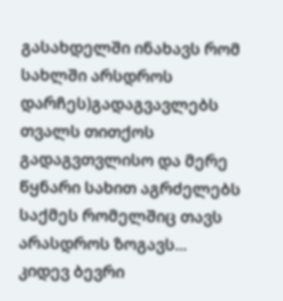გასახდელში ინახავს რომ სახლში არსდროს დარჩეს)გადაგვავლებს თვალს თითქოს გადაგვთვლისო და მერე წყნარი სახით აგრძელებს საქმეს რომელშიც თავს არასდროს ზოგავს...
კიდევ ბევრი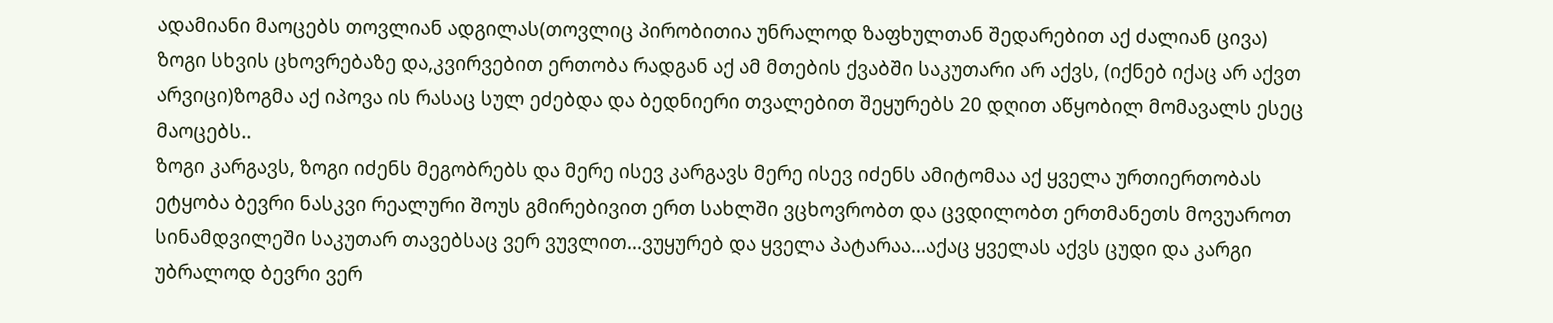ადამიანი მაოცებს თოვლიან ადგილას(თოვლიც პირობითია უნრალოდ ზაფხულთან შედარებით აქ ძალიან ცივა) ზოგი სხვის ცხოვრებაზე და,კვირვებით ერთობა რადგან აქ ამ მთების ქვაბში საკუთარი არ აქვს, (იქნებ იქაც არ აქვთ არვიცი)ზოგმა აქ იპოვა ის რასაც სულ ეძებდა და ბედნიერი თვალებით შეყურებს 20 დღით აწყობილ მომავალს ესეც მაოცებს..
ზოგი კარგავს, ზოგი იძენს მეგობრებს და მერე ისევ კარგავს მერე ისევ იძენს ამიტომაა აქ ყველა ურთიერთობას ეტყობა ბევრი ნასკვი რეალური შოუს გმირებივით ერთ სახლში ვცხოვრობთ და ცვდილობთ ერთმანეთს მოვუაროთ სინამდვილეში საკუთარ თავებსაც ვერ ვუვლით...ვუყურებ და ყველა პატარაა...აქაც ყველას აქვს ცუდი და კარგი უბრალოდ ბევრი ვერ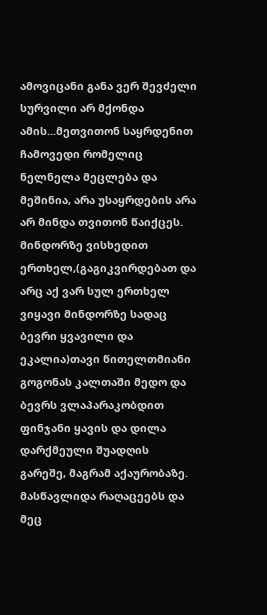ამოვიცანი განა ვერ შევძელი სურვილი არ მქონდა ამის...მეთვითონ საყრდენით ჩამოვედი რომელიც ნელნელა მეცლება და მეშინია, არა უსაყრდების არა არ მინდა თვითონ წაიქცეს.
მინდორზე ვისხედით ერთხელ,(გაგიკვირდებათ და არც აქ ვარ სულ ერთხელ ვიყავი მინდორზე სადაც ბევრი ყვავილი და ეკალია)თავი წითელთმიანი გოგონას კალთაში მედო და ბევრს ვლაპარაკობდით ფინჯანი ყავის და დილა დარქმეული შუადღის გარეშე, მაგრამ აქაურობაზე. მასწავლიდა რაღაცეებს და მეც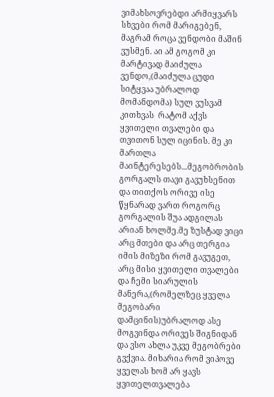ვიმახსოვრებდი არმიყვარს სხვები რომ მარიგებენ, მაგრამ როცა ვენდობი მაშინ ვუსმენ. აი ამ გოგომ კი მარტივად მაიძულა ვენდო,(მაიძულა ცუდი სიტყვაა უბრალოდ მომანდომა) სულ ვუსვამ კითხვას  რატომ აქვს ყვითელი თვალები და თვითონ სულ იცინის. მე კი მართლა მაინტერესებს...მეგობრობის გორგალს თავი გავუხსენით და თითქოს ორივე ისე წყნარად ვართ როგორც გორგალის შუა ადგილას არიან ხოლმე.მე ზუსტად ვიცი არც მთები და არც თერგია იმის მიზეზი რომ გავუგეთ, არც მისი ყვითელი თვალები და ჩემი სიარულის მანერა,(რომელზეც ყველა მეგობარი დამცინის)უბრალოდ ასე მოგვინდა ორივეს შიგნიდან და ვსო ახლა უკვე მეგობრები გვქვია. მიხარია რომ ვიპოვე ყველას ხომ არ ყავს ყვითელთვალება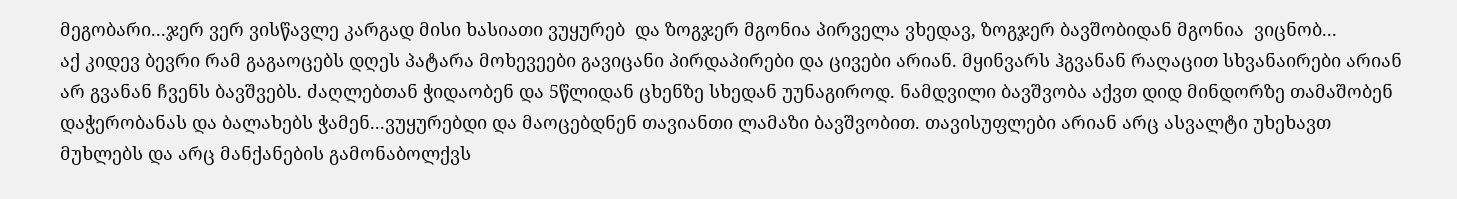მეგობარი...ჯერ ვერ ვისწავლე კარგად მისი ხასიათი ვუყურებ  და ზოგჯერ მგონია პირველა ვხედავ, ზოგჯერ ბავშობიდან მგონია  ვიცნობ...
აქ კიდევ ბევრი რამ გაგაოცებს დღეს პატარა მოხევეები გავიცანი პირდაპირები და ცივები არიან. მყინვარს ჰგვანან რაღაცით სხვანაირები არიან არ გვანან ჩვენს ბავშვებს. ძაღლებთან ჭიდაობენ და 5წლიდან ცხენზე სხედან უუნაგიროდ. ნამდვილი ბავშვობა აქვთ დიდ მინდორზე თამაშობენ დაჭერობანას და ბალახებს ჭამენ...ვუყურებდი და მაოცებდნენ თავიანთი ლამაზი ბავშვობით. თავისუფლები არიან არც ასვალტი უხეხავთ მუხლებს და არც მანქანების გამონაბოლქვს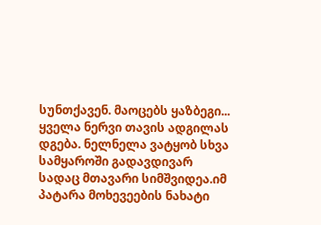სუნთქავენ. მაოცებს ყაზბეგი...
ყველა ნერვი თავის ადგილას დგება. ნელნელა ვატყობ სხვა სამყაროში გადავდივარ სადაც მთავარი სიმშვიდეა.იმ პატარა მოხევეების ნახატი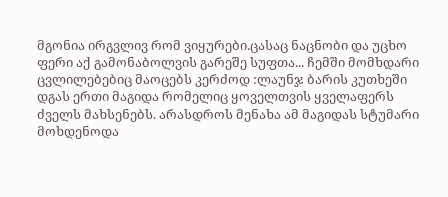მგონია ირგვლივ რომ ვიყურები.ცასაც ნაცნობი და უცხო ფერი აქ გამონაბოლვის გარეშე სუფთა... ჩემში მომხდარი ცვლილებებიც მაოცებს კერძოდ :ლაუნჯ ბარის კუთხეში  დგას ერთი მაგიდა რომელიც ყოველთვის ყველაფერს ძველს მახსენებს. არასდროს მენახა ამ მაგიდას სტუმარი მოხდენოდა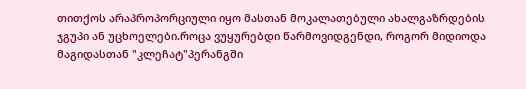თითქოს არაპროპორციული იყო მასთან მოკალათებული ახალგაზრდების ჯგუპი ან უცხოელები.როცა ვუყურებდი წარმოვიდგენდი, როგორ მიდიოდა მაგიდასთან "კლეჩატ"პერანგში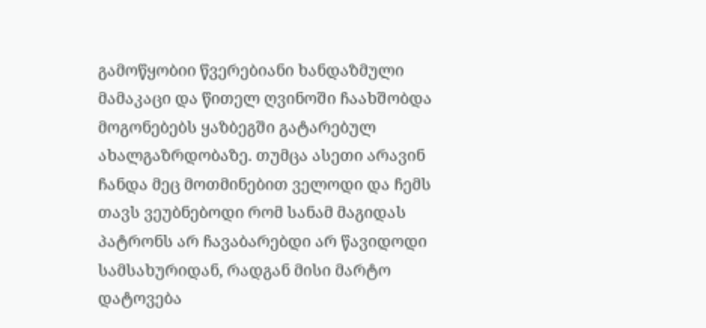გამოწყობიი წვერებიანი ხანდაზმული მამაკაცი და წითელ ღვინოში ჩაახშობდა მოგონებებს ყაზბეგში გატარებულ ახალგაზრდობაზე. თუმცა ასეთი არავინ ჩანდა მეც მოთმინებით ველოდი და ჩემს თავს ვეუბნებოდი რომ სანამ მაგიდას პატრონს არ ჩავაბარებდი არ წავიდოდი სამსახურიდან, რადგან მისი მარტო დატოვება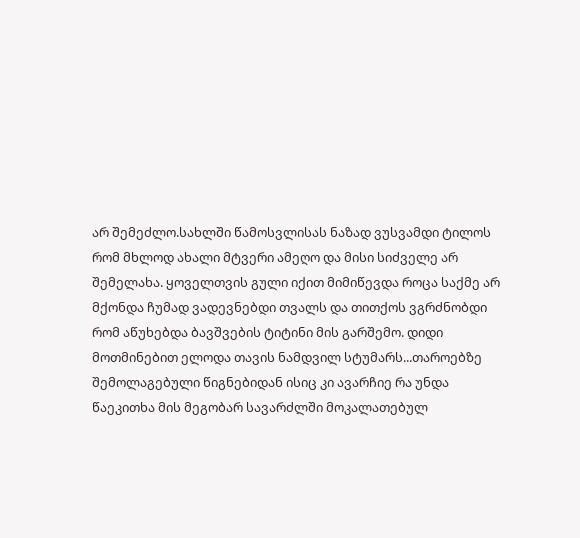არ შემეძლო.სახლში წამოსვლისას ნაზად ვუსვამდი ტილოს რომ მხლოდ ახალი მტვერი ამეღო და მისი სიძველე არ შემელახა. ყოველთვის გული იქით მიმიწევდა როცა საქმე არ მქონდა ჩუმად ვადევნებდი თვალს და თითქოს ვგრძნობდი რომ აწუხებდა ბავშვების ტიტინი მის გარშემო. დიდი მოთმინებით ელოდა თავის ნამდვილ სტუმარს...თაროებზე შემოლაგებული წიგნებიდან ისიც კი ავარჩიე რა უნდა წაეკითხა მის მეგობარ სავარძლში მოკალათებულ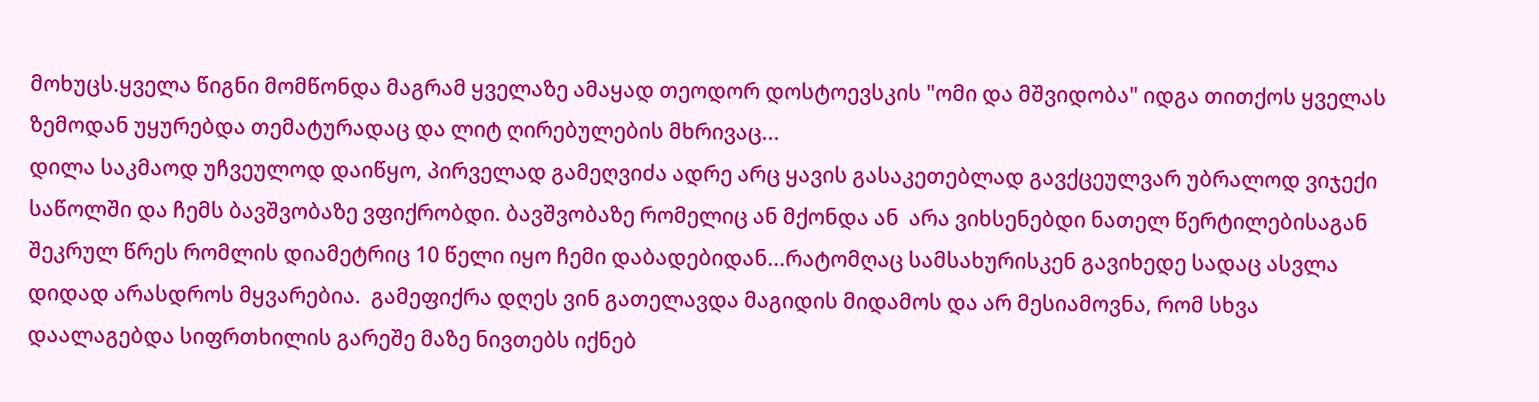მოხუცს.ყველა წიგნი მომწონდა მაგრამ ყველაზე ამაყად თეოდორ დოსტოევსკის "ომი და მშვიდობა" იდგა თითქოს ყველას ზემოდან უყურებდა თემატურადაც და ლიტ ღირებულების მხრივაც...
დილა საკმაოდ უჩვეულოდ დაიწყო, პირველად გამეღვიძა ადრე არც ყავის გასაკეთებლად გავქცეულვარ უბრალოდ ვიჯექი საწოლში და ჩემს ბავშვობაზე ვფიქრობდი. ბავშვობაზე რომელიც ან მქონდა ან  არა ვიხსენებდი ნათელ წერტილებისაგან შეკრულ წრეს რომლის დიამეტრიც 10 წელი იყო ჩემი დაბადებიდან...რატომღაც სამსახურისკენ გავიხედე სადაც ასვლა დიდად არასდროს მყვარებია.  გამეფიქრა დღეს ვინ გათელავდა მაგიდის მიდამოს და არ მესიამოვნა, რომ სხვა დაალაგებდა სიფრთხილის გარეშე მაზე ნივთებს იქნებ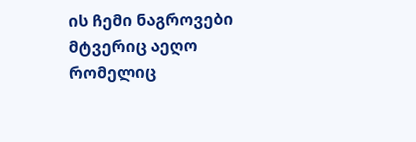ის ჩემი ნაგროვები მტვერიც აეღო რომელიც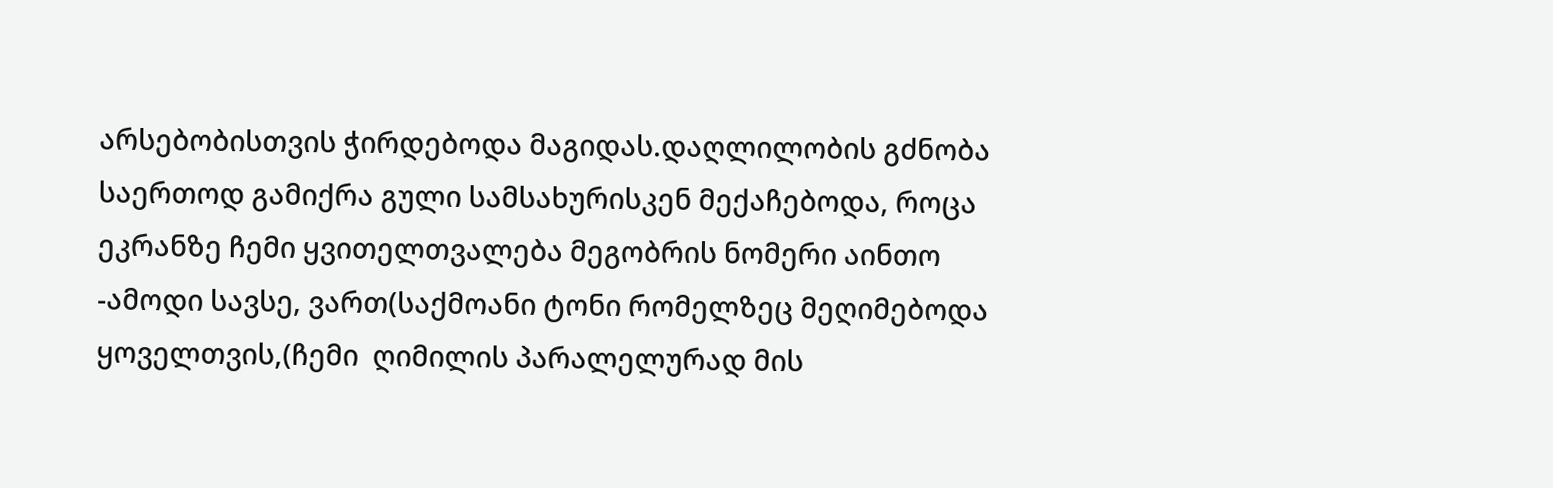არსებობისთვის ჭირდებოდა მაგიდას.დაღლილობის გძნობა საერთოდ გამიქრა გული სამსახურისკენ მექაჩებოდა, როცა ეკრანზე ჩემი ყვითელთვალება მეგობრის ნომერი აინთო
-ამოდი სავსე, ვართ(საქმოანი ტონი რომელზეც მეღიმებოდა ყოველთვის,(ჩემი  ღიმილის პარალელურად მის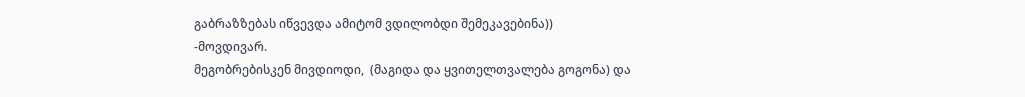გაბრაზზებას იწვევდა ამიტომ ვდილობდი შემეკავებინა))
-მოვდივარ.
მეგობრებისკენ მივდიოდი,  (მაგიდა და ყვითელთვალება გოგონა) და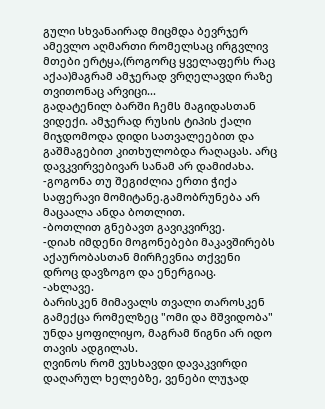გული სხვანაირად მიცმდა ბევრჯერ ამევლო აღმართი რომელსაც ირგვლივ მთები ერტყა,(როგორც ყველაფერს რაც აქაა)მაგრამ ამჯერად ვრღელავდი რაზე თვითონაც არვიცი...
გადატენილ ბარში ჩემს მაგიდასთან ვიდექი. ამჯერად რუსის ტიპის ქალი მიჯდომოდა დიდი სათვალეებით და გაშმაგებით კითხულობდა რაღაცას. არც დავკვირვებივარ სანამ არ დამიძახა.
-გოგონა თუ შეგიძლია ერთი ჭიქა საფერავი მომიტანე.გამობრუნება არ მაცაალა ანდა ბოთლით.
-ბოთლით გნებავთ გავიკვირვე.
-დიახ იმდენი მოგონებები მაკავშირებს აქაურობასთან მირჩევნია თქვენი დროც დავზოგო და ენერგიაც.
-ახლავე.
ბარისკენ მიმავალს თვალი თაროსკენ გამექცა რომელზეც "ომი და მშვიდობა" უნდა ყოფილიყო, მაგრამ წიგნი არ იდო თავის ადგილას.
ღვინოს რომ ვუსხავდი დავაკვირდი დაღარულ ხელებზე, ვენები ლუჯად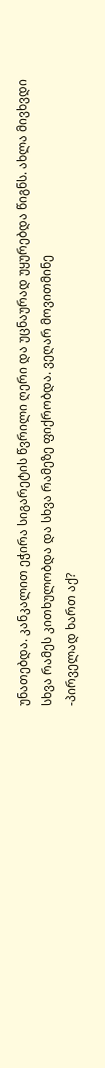უნათებდა. კანკალით ეჭირა სიგარეტის წვრილი ღერი და უცნაურად უყურებდა წიგნს. ახლა მივხვდი სხვა რამეს კითხულობდა და სხვა რამეზე ფიქრობდა. ვეღარ მოვითმინე
-პირველად ხართ აქ?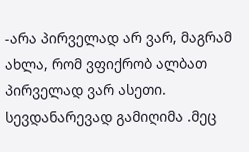-არა პირველად არ ვარ, მაგრამ ახლა, რომ ვფიქრობ ალბათ პირველად ვარ ასეთი.
სევდანარევად გამიღიმა .მეც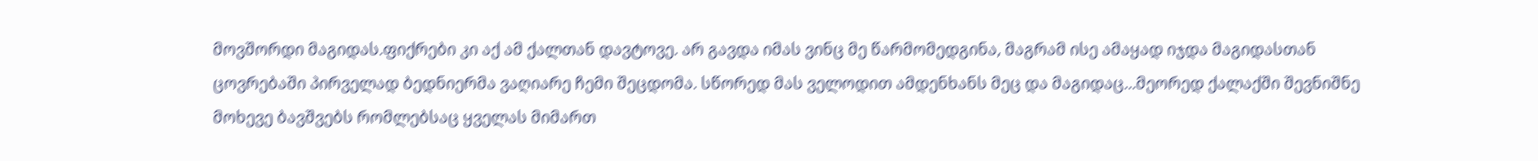მოვშორდი მაგიდას.ფიქრები კი აქ ამ ქალთან დავტოვე. არ გავდა იმას ვინც მე წარმომედგინა, მაგრამ ისე ამაყად იჯდა მაგიდასთან ცოვრებაში პირველად ბედნიერმა ვაღიარე ჩემი შეცდომა. სწორედ მას ველოდით ამდენხანს მეც და მაგიდაც...მეორედ ქალაქში შევნიშნე მოხევე ბავშვებს რომლებსაც ყველას მიმართ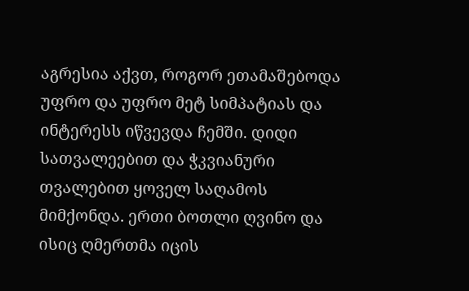აგრესია აქვთ, როგორ ეთამაშებოდა უფრო და უფრო მეტ სიმპატიას და ინტერესს იწვევდა ჩემში. დიდი სათვალეებით და ჭკვიანური თვალებით ყოველ საღამოს მიმქონდა. ერთი ბოთლი ღვინო და ისიც ღმერთმა იცის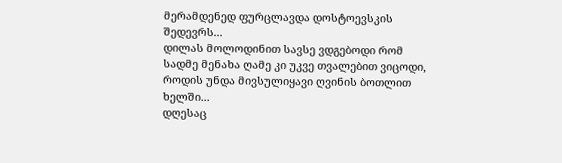მერამდენედ ფურცლავდა დოსტოევსკის შედევრს...
დილას მოლოდინით სავსე ვდგებოდი რომ სადმე მენახა ღამე კი უკვე თვალებით ვიცოდი, როდის უნდა მივსულიყავი ღვინის ბოთლით ხელში...
დღესაც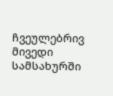ჩვეულებრივ მივედი სამსახურში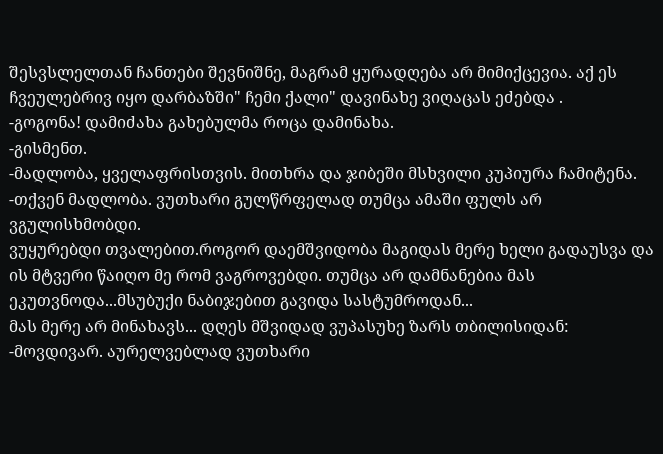შესვსლელთან ჩანთები შევნიშნე, მაგრამ ყურადღება არ მიმიქცევია. აქ ეს ჩვეულებრივ იყო დარბაზში" ჩემი ქალი" დავინახე ვიღაცას ეძებდა .
-გოგონა! დამიძახა გახებულმა როცა დამინახა.
-გისმენთ.
-მადლობა, ყველაფრისთვის. მითხრა და ჯიბეში მსხვილი კუპიურა ჩამიტენა.
-თქვენ მადლობა. ვუთხარი გულწრფელად თუმცა ამაში ფულს არ ვგულისხმობდი.
ვუყურებდი თვალებით.როგორ დაემშვიდობა მაგიდას მერე ხელი გადაუსვა და ის მტვერი წაიღო მე რომ ვაგროვებდი. თუმცა არ დამნანებია მას ეკუთვნოდა...მსუბუქი ნაბიჯებით გავიდა სასტუმროდან...
მას მერე არ მინახავს... დღეს მშვიდად ვუპასუხე ზარს თბილისიდან:
-მოვდივარ. აურელვებლად ვუთხარი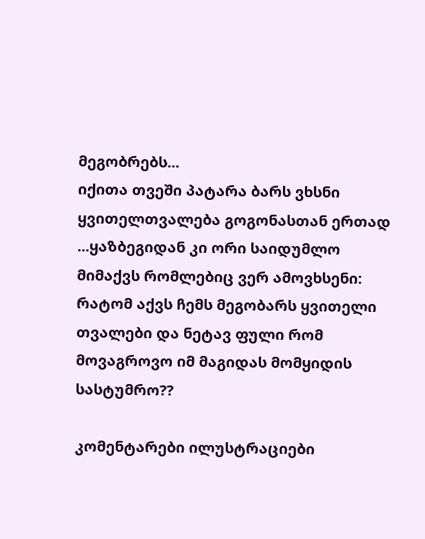მეგობრებს...
იქითა თვეში პატარა ბარს ვხსნი ყვითელთვალება გოგონასთან ერთად ...ყაზბეგიდან კი ორი საიდუმლო მიმაქვს რომლებიც ვერ ამოვხსენი: რატომ აქვს ჩემს მეგობარს ყვითელი თვალები და ნეტავ ფული რომ მოვაგროვო იმ მაგიდას მომყიდის სასტუმრო??

კომენტარები ილუსტრაციები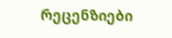რეცენზიები